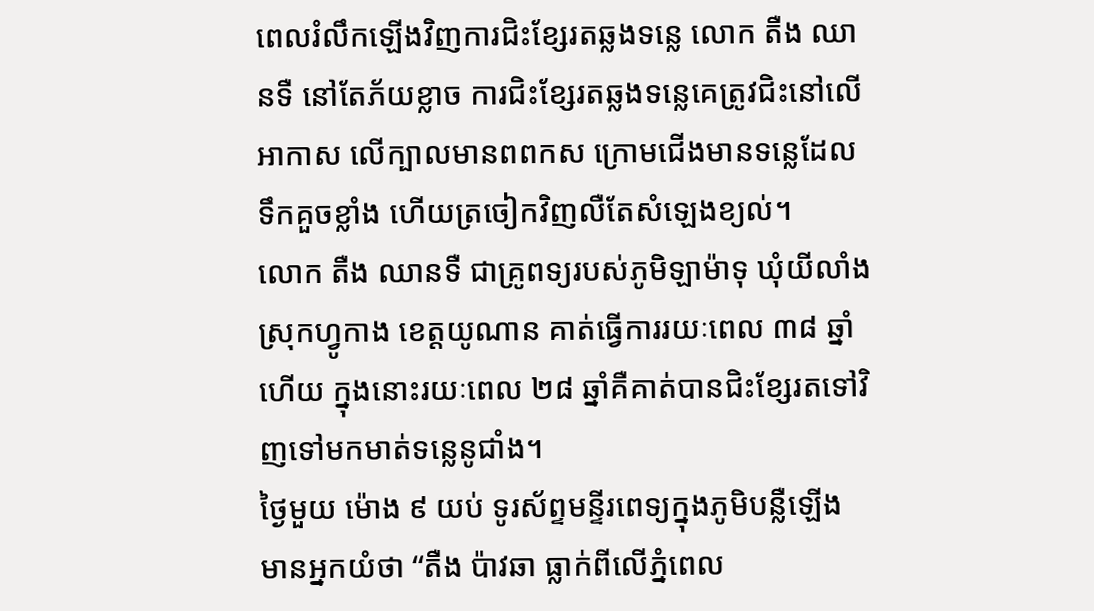ពេលរំលឹកឡើងវិញការជិះខ្សែរតឆ្លងទន្លេ លោក តឺង ឈានទឺ នៅតែភ័យខ្លាច ការជិះខ្សែរតឆ្លងទន្លេគេត្រូវជិះនៅលើអាកាស លើក្បាលមានពពកស ក្រោមជើងមានទន្លេដែលទឹកគួចខ្លាំង ហើយត្រចៀកវិញលឺតែសំឡេងខ្យល់។
លោក តឺង ឈានទឺ ជាគ្រូពទ្យរបស់ភូមិឡាម៉ាទុ ឃុំយីលាំង ស្រុកហ្វូកាង ខេត្តយូណាន គាត់ធ្វើការរយៈពេល ៣៨ ឆ្នាំហើយ ក្នុងនោះរយៈពេល ២៨ ឆ្នាំគឺគាត់បានជិះខ្សែរតទៅវិញទៅមកមាត់ទន្លេនូជាំង។
ថ្ងៃមួយ ម៉ោង ៩ យប់ ទូរស័ព្ទមន្ទីរពេទ្យក្នុងភូមិបន្លឺឡើង មានអ្នកយំថា “តឺង ប៉ាវឆា ធ្លាក់ពីលើភ្នំពេល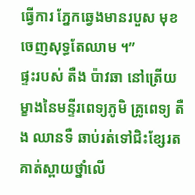ធ្វើការ ភ្នែកឆ្វេងមានរបួស មុខចេញសុទ្ធតែឈាម ។”
ផ្ទះរបស់ តឺង ប៉ាវឆា នៅត្រើយម្ខាងនៃមន្ទីរពេទ្យភូមិ គ្រូពេទ្យ តឺង ឈានទឺ ឆាប់រត់ទៅជិះខ្សែរត គាត់ស្ពាយថ្នាំលើ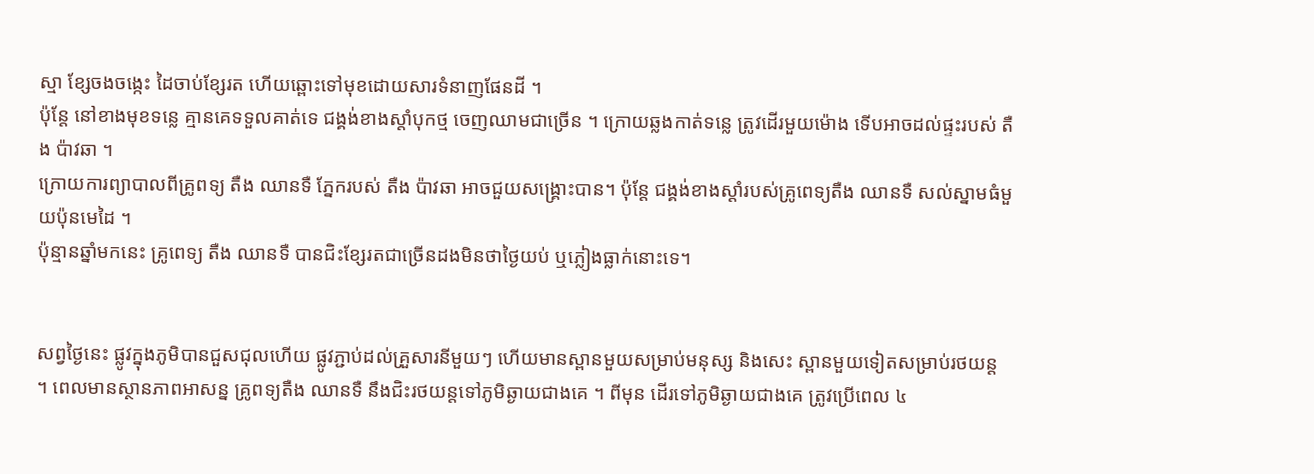ស្មា ខ្សែចងចង្កេះ ដៃចាប់ខ្សែរត ហើយឆ្ពោះទៅមុខដោយសារទំនាញផែនដី ។
ប៉ុន្តែ នៅខាងមុខទន្លេ គ្មានគេទទួលគាត់ទេ ជង្គង់ខាងស្តាំបុកថ្ម ចេញឈាមជាច្រើន ។ ក្រោយឆ្លងកាត់ទន្លេ ត្រូវដើរមួយម៉ោង ទើបអាចដល់ផ្ទះរបស់ តឺង ប៉ាវឆា ។
ក្រោយការព្យាបាលពីគ្រូពទ្យ តឺង ឈានទឺ ភ្នែករបស់ តឺង ប៉ាវឆា អាចជួយសង្គ្រោះបាន។ ប៉ុន្តែ ជង្គង់ខាងស្តាំរបស់គ្រូពេទ្យតឺង ឈានទឺ សល់ស្នាមធំមួយប៉ុនមេដៃ ។
ប៉ុន្មានឆ្នាំមកនេះ គ្រូពេទ្យ តឺង ឈានទឺ បានជិះខ្សែរតជាច្រើនដងមិនថាថ្ងៃយប់ ឬភ្លៀងធ្លាក់នោះទេ។


សព្វថ្ងៃនេះ ផ្លូវក្នុងភូមិបានជួសជុលហើយ ផ្លូវភ្ជាប់ដល់គ្រួសារនីមួយៗ ហើយមានស្ពានមួយសម្រាប់មនុស្ស និងសេះ ស្ពានមួយទៀតសម្រាប់រថយន្ត ។ ពេលមានស្ថានភាពអាសន្ន គ្រូពទ្យតឺង ឈានទឺ នឹងជិះរថយន្តទៅភូមិឆ្ងាយជាងគេ ។ ពីមុន ដើរទៅភូមិឆ្ងាយជាងគេ ត្រូវប្រើពេល ៤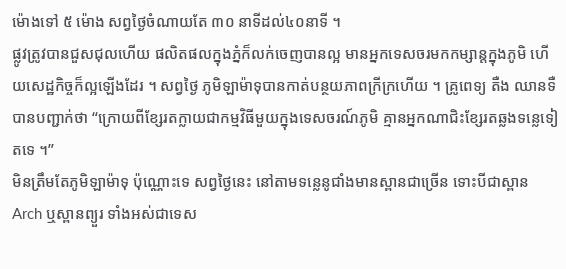ម៉ោងទៅ ៥ ម៉ោង សព្វថ្ងៃចំណាយតែ ៣០ នាទីដល់៤០នាទី ។
ផ្លូវត្រូវបានជួសជុលហើយ ផលិតផលក្នុងភ្នំក៏លក់ចេញបានល្អ មានអ្នកទេសចរមកកម្សាន្តក្នុងភូមិ ហើយសេដ្ឋកិច្ចក៏ល្អឡើងដែរ ។ សព្វថ្ងៃ ភូមិឡាម៉ាទុបានកាត់បន្ថយភាពក្រីក្រហើយ ។ គ្រូពេទ្យ តឺង ឈានទឺ បានបញ្ជាក់ថា “ក្រោយពីខ្សែរតក្លាយជាកម្មវិធីមួយក្នុងទេសចរណ៍ភូមិ គ្មានអ្នកណាជិះខ្សែរតឆ្លងទន្លេទៀតទេ ។”
មិនត្រឹមតែភូមិឡាម៉ាទុ ប៉ុណ្ណោះទេ សព្វថ្ងៃនេះ នៅតាមទន្លេនូជាំងមានស្ពានជាច្រើន ទោះបីជាស្ពាន Arch ឬស្ពានព្យួរ ទាំងអស់ជាទេស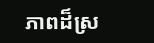ភាពដ៏ស្រ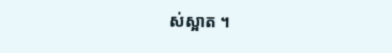ស់ស្អាត ។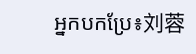អ្នកបកប្រែ៖刘蓉